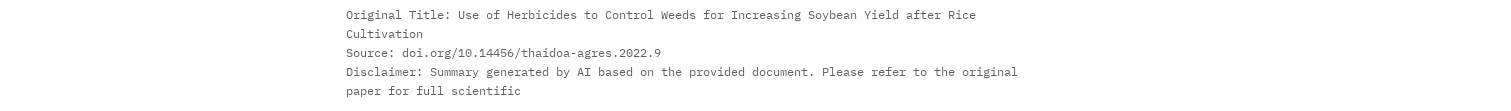Original Title: Use of Herbicides to Control Weeds for Increasing Soybean Yield after Rice Cultivation
Source: doi.org/10.14456/thaidoa-agres.2022.9
Disclaimer: Summary generated by AI based on the provided document. Please refer to the original paper for full scientific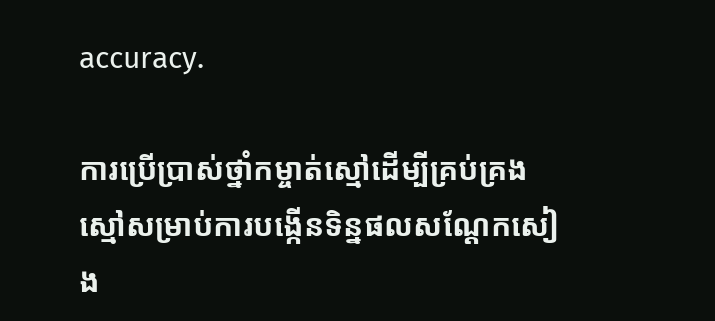accuracy.

ការប្រើប្រាស់ថ្នាំកម្ចាត់ស្មៅដើម្បីគ្រប់គ្រងស្មៅសម្រាប់ការបង្កើនទិន្នផលសណ្តែកសៀង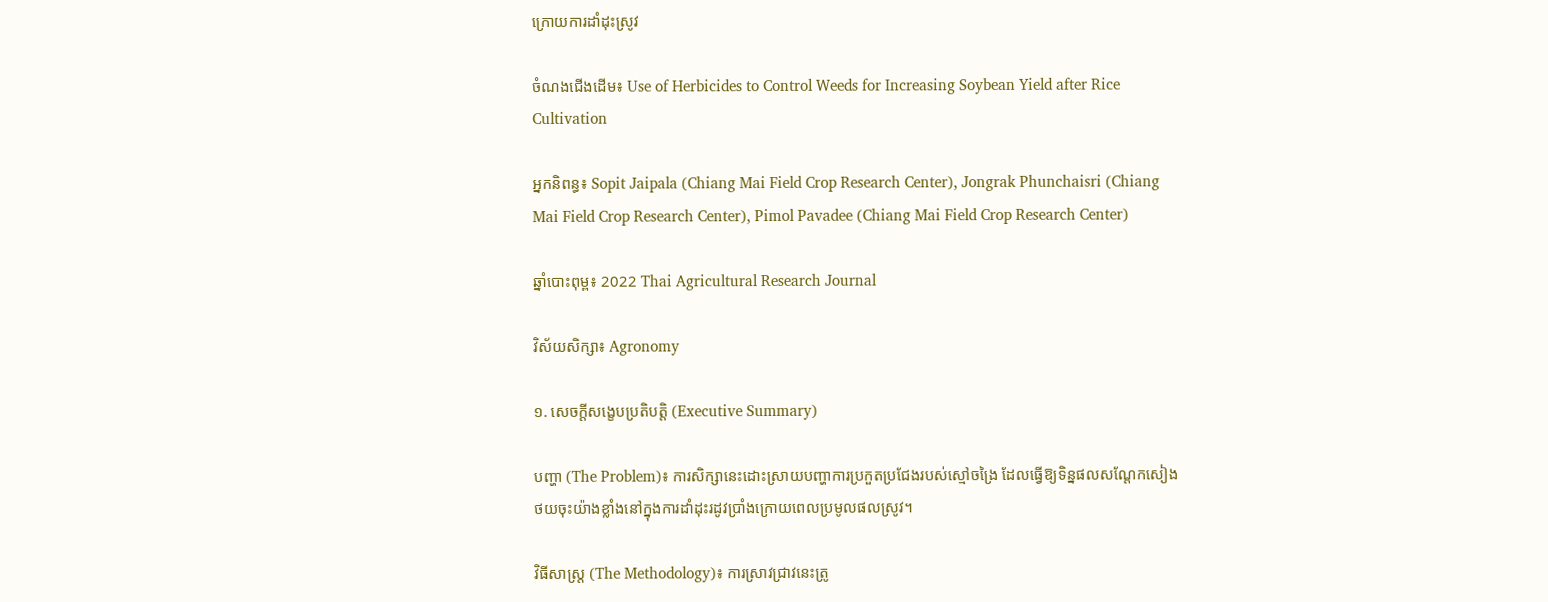ក្រោយការដាំដុះស្រូវ

ចំណងជើងដើម៖ Use of Herbicides to Control Weeds for Increasing Soybean Yield after Rice Cultivation

អ្នកនិពន្ធ៖ Sopit Jaipala (Chiang Mai Field Crop Research Center), Jongrak Phunchaisri (Chiang Mai Field Crop Research Center), Pimol Pavadee (Chiang Mai Field Crop Research Center)

ឆ្នាំបោះពុម្ព៖ 2022 Thai Agricultural Research Journal

វិស័យសិក្សា៖ Agronomy

១. សេចក្តីសង្ខេបប្រតិបត្តិ (Executive Summary)

បញ្ហា (The Problem)៖ ការសិក្សានេះដោះស្រាយបញ្ហាការប្រកួតប្រជែងរបស់ស្មៅចង្រៃ ដែលធ្វើឱ្យទិន្នផលសណ្តែកសៀងថយចុះយ៉ាងខ្លាំងនៅក្នុងការដាំដុះរដូវប្រាំងក្រោយពេលប្រមូលផលស្រូវ។

វិធីសាស្ត្រ (The Methodology)៖ ការស្រាវជ្រាវនេះត្រូ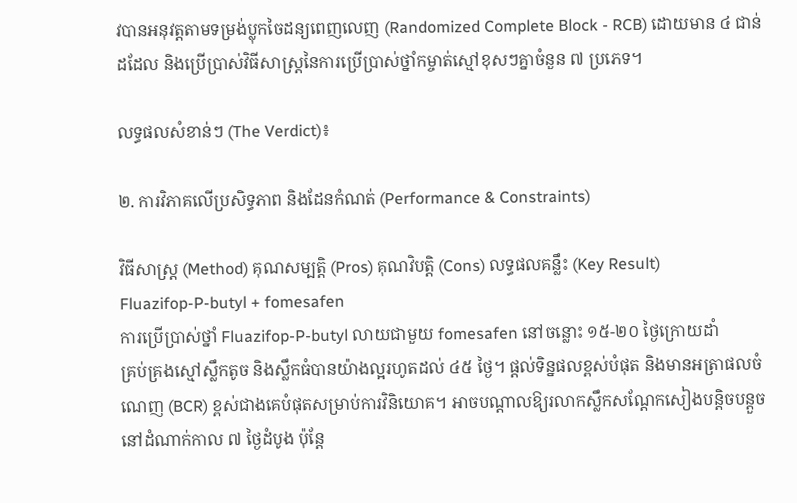វបានអនុវត្តតាមទម្រង់ប្លុកចៃដន្យពេញលេញ (Randomized Complete Block - RCB) ដោយមាន ៤ ជាន់ដដែល និងប្រើប្រាស់វិធីសាស្ត្រនៃការប្រើប្រាស់ថ្នាំកម្ចាត់ស្មៅខុសៗគ្នាចំនួន ៧ ប្រភេទ។

លទ្ធផលសំខាន់ៗ (The Verdict)៖

២. ការវិភាគលើប្រសិទ្ធភាព និងដែនកំណត់ (Performance & Constraints)

វិធីសាស្ត្រ (Method) គុណសម្បត្តិ (Pros) គុណវិបត្តិ (Cons) លទ្ធផលគន្លឹះ (Key Result)
Fluazifop-P-butyl + fomesafen
ការប្រើប្រាស់ថ្នាំ Fluazifop-P-butyl លាយជាមួយ fomesafen នៅចន្លោះ ១៥-២០ ថ្ងៃក្រោយដាំ
គ្រប់គ្រងស្មៅស្លឹកតូច និងស្លឹកធំបានយ៉ាងល្អរហូតដល់ ៤៥ ថ្ងៃ។ ផ្តល់ទិន្នផលខ្ពស់បំផុត និងមានអត្រាផលចំណេញ (BCR) ខ្ពស់ជាងគេបំផុតសម្រាប់ការវិនិយោគ។ អាចបណ្តាលឱ្យរលាកស្លឹកសណ្តែកសៀងបន្តិចបន្តួចនៅដំណាក់កាល ៧ ថ្ងៃដំបូង ប៉ុន្តែ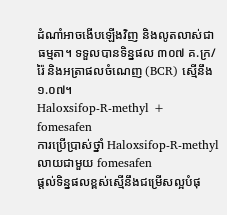ដំណាំអាចងើបឡើងវិញ និងលូតលាស់ជាធម្មតា។ ទទួលបានទិន្នផល ៣០៧ គ.ក្រ/រ៉ៃ និងអត្រាផលចំណេញ (BCR) ស្មើនឹង ១.០៧។
Haloxsifop-R-methyl + fomesafen
ការប្រើប្រាស់ថ្នាំ Haloxsifop-R-methyl លាយជាមួយ fomesafen
ផ្តល់ទិន្នផលខ្ពស់ស្មើនឹងជម្រើសល្អបំផុ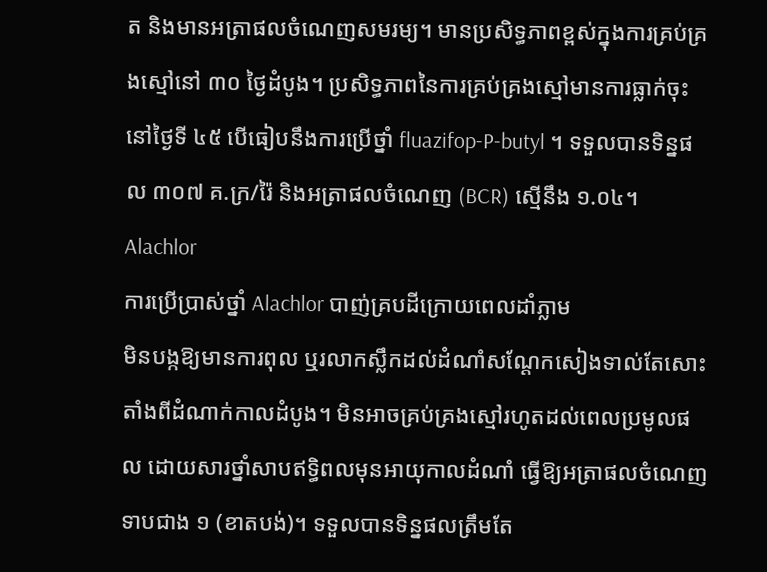ត និងមានអត្រាផលចំណេញសមរម្យ។ មានប្រសិទ្ធភាពខ្ពស់ក្នុងការគ្រប់គ្រងស្មៅនៅ ៣០ ថ្ងៃដំបូង។ ប្រសិទ្ធភាពនៃការគ្រប់គ្រងស្មៅមានការធ្លាក់ចុះនៅថ្ងៃទី ៤៥ បើធៀបនឹងការប្រើថ្នាំ fluazifop-P-butyl ។ ទទួលបានទិន្នផល ៣០៧ គ.ក្រ/រ៉ៃ និងអត្រាផលចំណេញ (BCR) ស្មើនឹង ១.០៤។
Alachlor
ការប្រើប្រាស់ថ្នាំ Alachlor បាញ់គ្របដីក្រោយពេលដាំភ្លាម
មិនបង្កឱ្យមានការពុល ឬរលាកស្លឹកដល់ដំណាំសណ្តែកសៀងទាល់តែសោះ តាំងពីដំណាក់កាលដំបូង។ មិនអាចគ្រប់គ្រងស្មៅរហូតដល់ពេលប្រមូលផល ដោយសារថ្នាំសាបឥទ្ធិពលមុនអាយុកាលដំណាំ ធ្វើឱ្យអត្រាផលចំណេញទាបជាង ១ (ខាតបង់)។ ទទួលបានទិន្នផលត្រឹមតែ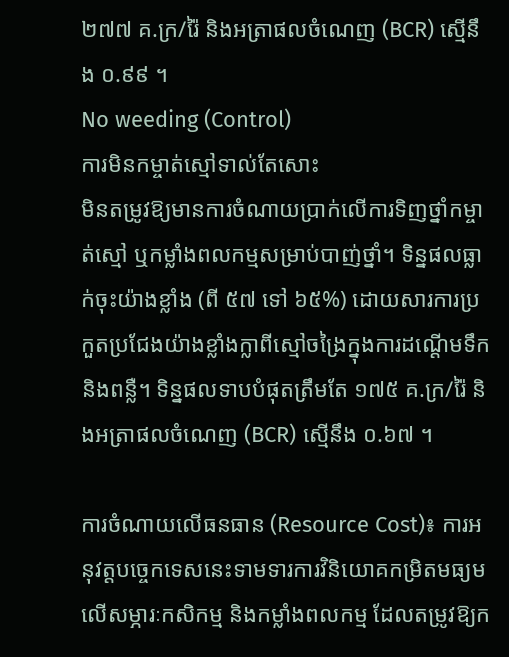២៧៧ គ.ក្រ/រ៉ៃ និងអត្រាផលចំណេញ (BCR) ស្មើនឹង ០.៩៩ ។
No weeding (Control)
ការមិនកម្ចាត់ស្មៅទាល់តែសោះ
មិនតម្រូវឱ្យមានការចំណាយប្រាក់លើការទិញថ្នាំកម្ចាត់ស្មៅ ឬកម្លាំងពលកម្មសម្រាប់បាញ់ថ្នាំ។ ទិន្នផលធ្លាក់ចុះយ៉ាងខ្លាំង (ពី ៥៧ ទៅ ៦៥%) ដោយសារការប្រកួតប្រជែងយ៉ាងខ្លាំងក្លាពីស្មៅចង្រៃក្នុងការដណ្តើមទឹក និងពន្លឺ។ ទិន្នផលទាបបំផុតត្រឹមតែ ១៧៥ គ.ក្រ/រ៉ៃ និងអត្រាផលចំណេញ (BCR) ស្មើនឹង ០.៦៧ ។

ការចំណាយលើធនធាន (Resource Cost)៖ ការអនុវត្តបច្ចេកទេសនេះទាមទារការវិនិយោគកម្រិតមធ្យមលើសម្ភារៈកសិកម្ម និងកម្លាំងពលកម្ម ដែលតម្រូវឱ្យក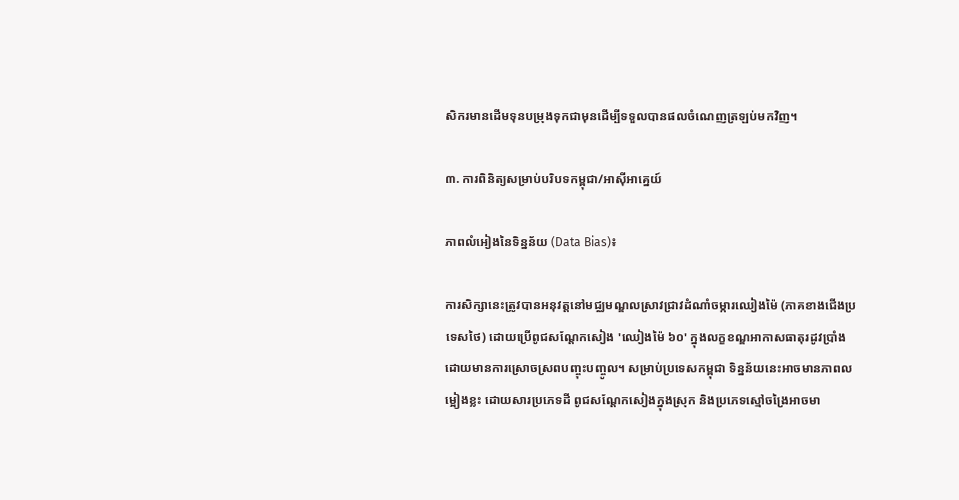សិករមានដើមទុនបម្រុងទុកជាមុនដើម្បីទទួលបានផលចំណេញត្រឡប់មកវិញ។

៣. ការពិនិត្យសម្រាប់បរិបទកម្ពុជា/អាស៊ីអាគ្នេយ៍

ភាពលំអៀងនៃទិន្នន័យ (Data Bias)៖

ការសិក្សានេះត្រូវបានអនុវត្តនៅមជ្ឈមណ្ឌលស្រាវជ្រាវដំណាំចម្ការឈៀងម៉ៃ (ភាគខាងជើងប្រទេសថៃ) ដោយប្រើពូជសណ្តែកសៀង 'ឈៀងម៉ៃ ៦០' ក្នុងលក្ខខណ្ឌអាកាសធាតុរដូវប្រាំងដោយមានការស្រោចស្រពបញ្ចុះបញ្ចូល។ សម្រាប់ប្រទេសកម្ពុជា ទិន្នន័យនេះអាចមានភាពលម្អៀងខ្លះ ដោយសារប្រភេទដី ពូជសណ្តែកសៀងក្នុងស្រុក និងប្រភេទស្មៅចង្រៃអាចមា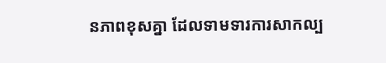នភាពខុសគ្នា ដែលទាមទារការសាកល្ប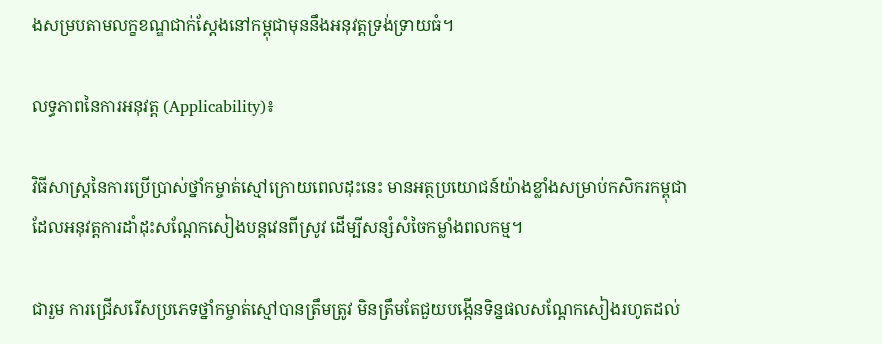ងសម្របតាមលក្ខខណ្ឌជាក់ស្តែងនៅកម្ពុជាមុននឹងអនុវត្តទ្រង់ទ្រាយធំ។

លទ្ធភាពនៃការអនុវត្ត (Applicability)៖

វិធីសាស្ត្រនៃការប្រើប្រាស់ថ្នាំកម្ចាត់ស្មៅក្រោយពេលដុះនេះ មានអត្ថប្រយោជន៍យ៉ាងខ្លាំងសម្រាប់កសិករកម្ពុជាដែលអនុវត្តការដាំដុះសណ្តែកសៀងបន្តវេនពីស្រូវ ដើម្បីសន្សំសំចៃកម្លាំងពលកម្ម។

ជារួម ការជ្រើសរើសប្រភេទថ្នាំកម្ចាត់ស្មៅបានត្រឹមត្រូវ មិនត្រឹមតែជួយបង្កើនទិន្នផលសណ្តែកសៀងរហូតដល់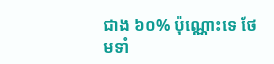ជាង ៦០% ប៉ុណ្ណោះទេ ថែមទាំ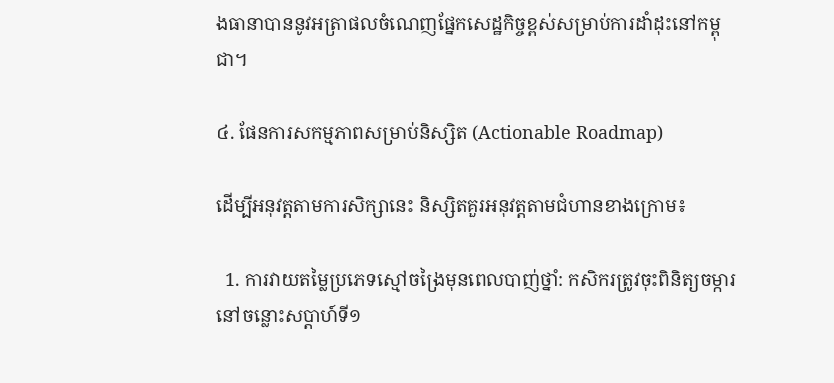ងធានាបាននូវអត្រាផលចំណេញផ្នែកសេដ្ឋកិច្ចខ្ពស់សម្រាប់ការដាំដុះនៅកម្ពុជា។

៤. ផែនការសកម្មភាពសម្រាប់និស្សិត (Actionable Roadmap)

ដើម្បីអនុវត្តតាមការសិក្សានេះ និស្សិតគួរអនុវត្តតាមជំហានខាងក្រោម៖

  1. ការវាយតម្លៃប្រភេទស្មៅចង្រៃមុនពេលបាញ់ថ្នាំ: កសិករត្រូវចុះពិនិត្យចម្ការនៅចន្លោះសប្តាហ៍ទី១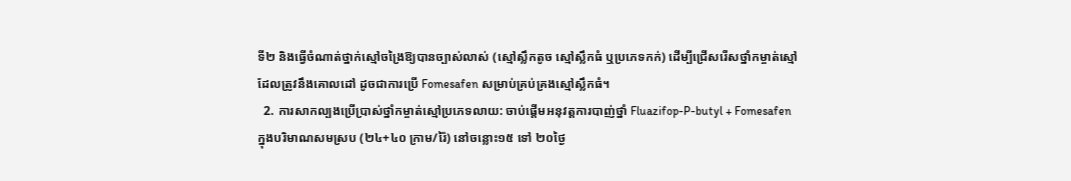ទី២ និងធ្វើចំណាត់ថ្នាក់ស្មៅចង្រៃឱ្យបានច្បាស់លាស់ (ស្មៅស្លឹកតូច ស្មៅស្លឹកធំ ឬប្រភេទកក់) ដើម្បីជ្រើសរើសថ្នាំកម្ចាត់ស្មៅដែលត្រូវនឹងគោលដៅ ដូចជាការប្រើ Fomesafen សម្រាប់គ្រប់គ្រងស្មៅស្លឹកធំ។
  2. ការសាកល្បងប្រើប្រាស់ថ្នាំកម្ចាត់ស្មៅប្រភេទលាយ: ចាប់ផ្តើមអនុវត្តការបាញ់ថ្នាំ Fluazifop-P-butyl + Fomesafen ក្នុងបរិមាណសមស្រប (២៤+៤០ ក្រាម/រ៉ៃ) នៅចន្លោះ១៥ ទៅ ២០ថ្ងៃ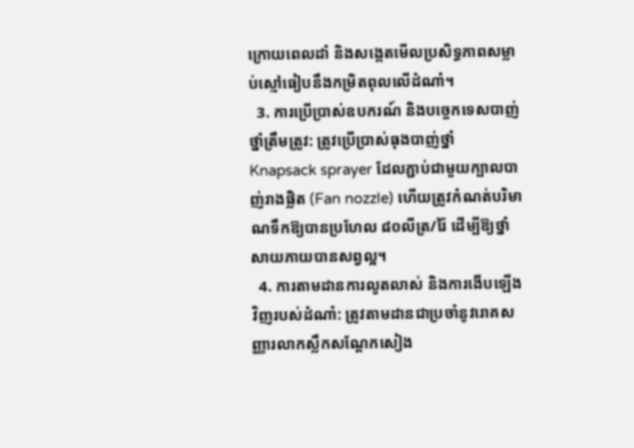ក្រោយពេលដាំ និងសង្កេតមើលប្រសិទ្ធភាពសម្លាប់ស្មៅធៀបនឹងកម្រិតពុលលើដំណាំ។
  3. ការប្រើប្រាស់ឧបករណ៍ និងបច្ចេកទេសបាញ់ថ្នាំត្រឹមត្រូវ: ត្រូវប្រើប្រាស់ធុងបាញ់ថ្នាំ Knapsack sprayer ដែលភ្ជាប់ជាមួយក្បាលបាញ់រាងផ្លិត (Fan nozzle) ហើយត្រូវកំណត់បរិមាណទឹកឱ្យបានប្រហែល ៨០លីត្រ/រ៉ៃ ដើម្បីឱ្យថ្នាំសាយភាយបានសព្វល្អ។
  4. ការតាមដានការលូតលាស់ និងការងើបឡើងវិញរបស់ដំណាំ: ត្រូវតាមដានជាប្រចាំនូវរោគសញ្ញារលាកស្លឹកសណ្តែកសៀង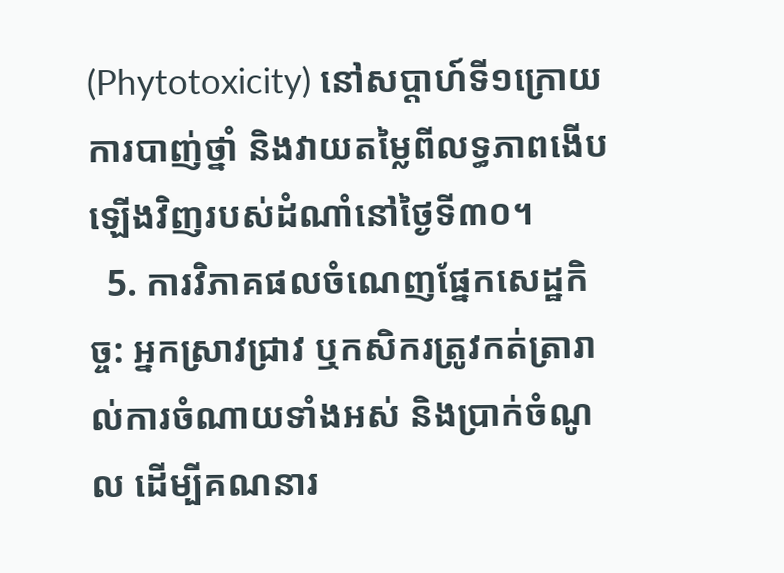(Phytotoxicity) នៅសប្តាហ៍ទី១ក្រោយការបាញ់ថ្នាំ និងវាយតម្លៃពីលទ្ធភាពងើបឡើងវិញរបស់ដំណាំនៅថ្ងៃទី៣០។
  5. ការវិភាគផលចំណេញផ្នែកសេដ្ឋកិច្ច: អ្នកស្រាវជ្រាវ ឬកសិករត្រូវកត់ត្រារាល់ការចំណាយទាំងអស់ និងប្រាក់ចំណូល ដើម្បីគណនារ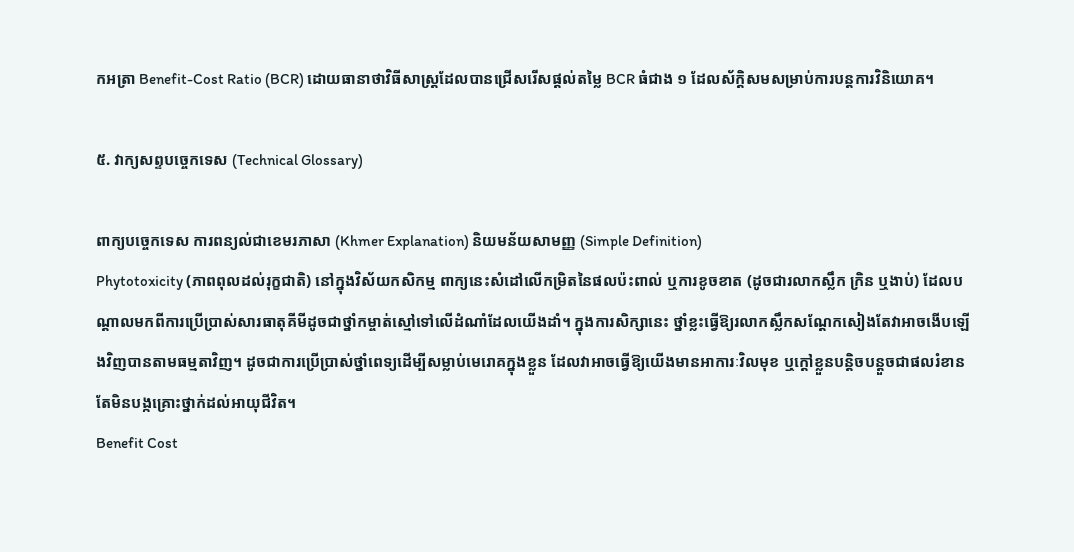កអត្រា Benefit-Cost Ratio (BCR) ដោយធានាថាវិធីសាស្ត្រដែលបានជ្រើសរើសផ្តល់តម្លៃ BCR ធំជាង ១ ដែលស័ក្តិសមសម្រាប់ការបន្តការវិនិយោគ។

៥. វាក្យសព្ទបច្ចេកទេស (Technical Glossary)

ពាក្យបច្ចេកទេស ការពន្យល់ជាខេមរភាសា (Khmer Explanation) និយមន័យសាមញ្ញ (Simple Definition)
Phytotoxicity (ភាពពុលដល់រុក្ខជាតិ) នៅក្នុងវិស័យកសិកម្ម ពាក្យនេះសំដៅលើកម្រិតនៃផលប៉ះពាល់ ឬការខូចខាត (ដូចជារលាកស្លឹក ក្រិន ឬងាប់) ដែលបណ្តាលមកពីការប្រើប្រាស់សារធាតុគីមីដូចជាថ្នាំកម្ចាត់ស្មៅទៅលើដំណាំដែលយើងដាំ។ ក្នុងការសិក្សានេះ ថ្នាំខ្លះធ្វើឱ្យរលាកស្លឹកសណ្តែកសៀងតែវាអាចងើបឡើងវិញបានតាមធម្មតាវិញ។ ដូចជាការប្រើប្រាស់ថ្នាំពេទ្យដើម្បីសម្លាប់មេរោគក្នុងខ្លួន ដែលវាអាចធ្វើឱ្យយើងមានអាការៈវិលមុខ ឬក្តៅខ្លួនបន្តិចបន្តួចជាផលរំខាន តែមិនបង្កគ្រោះថ្នាក់ដល់អាយុជីវិត។
Benefit Cost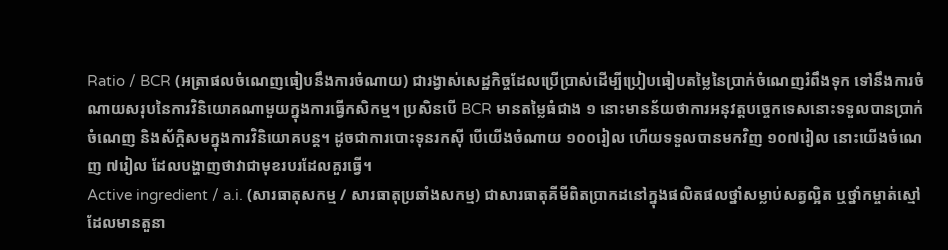Ratio / BCR (អត្រាផលចំណេញធៀបនឹងការចំណាយ) ជារង្វាស់សេដ្ឋកិច្ចដែលប្រើប្រាស់ដើម្បីប្រៀបធៀបតម្លៃនៃប្រាក់ចំណេញរំពឹងទុក ទៅនឹងការចំណាយសរុបនៃការវិនិយោគណាមួយក្នុងការធ្វើកសិកម្ម។ ប្រសិនបើ BCR មានតម្លៃធំជាង ១ នោះមានន័យថាការអនុវត្តបច្ចេកទេសនោះទទួលបានប្រាក់ចំណេញ និងស័ក្តិសមក្នុងការវិនិយោគបន្ត។ ដូចជាការបោះទុនរកស៊ី បើយើងចំណាយ ១០០រៀល ហើយទទួលបានមកវិញ ១០៧រៀល នោះយើងចំណេញ ៧រៀល ដែលបង្ហាញថាវាជាមុខរបរដែលគួរធ្វើ។
Active ingredient / a.i. (សារធាតុសកម្ម / សារធាតុប្រឆាំងសកម្ម) ជាសារធាតុគីមីពិតប្រាកដនៅក្នុងផលិតផលថ្នាំសម្លាប់សត្វល្អិត ឬថ្នាំកម្ចាត់ស្មៅ ដែលមានតួនា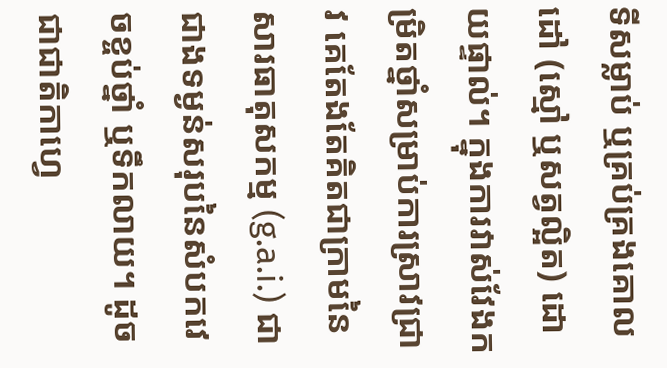ទីសម្លាប់ ឬគ្រប់គ្រងគោលដៅ (ស្មៅ ឬសត្វល្អិត) ដោយផ្ទាល់។ ក្នុងការវាស់វែងកម្រិតថ្នាំសម្រាប់ការស្រាវជ្រាវ គេតែងតែគិតជាក្រាមនៃសារធាតុសកម្ម (g.a.i.) ជាជាងទម្ងន់សរុបនៃសំបកវេចខ្ចប់ថ្នាំ ឬទឹកលាយ។ ដូចជាជាតិកាហ្វេ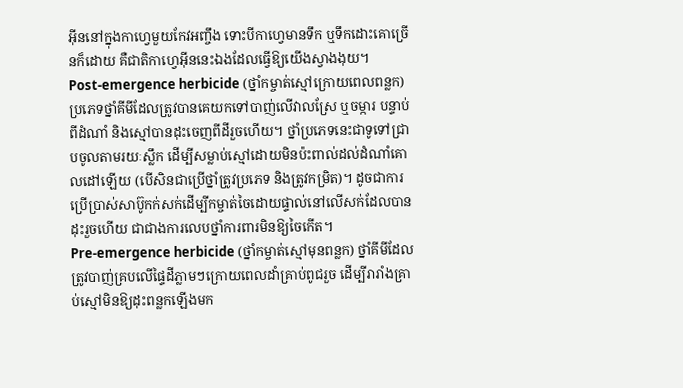អ៊ីននៅក្នុងកាហ្វេមួយកែវអញ្ចឹង ទោះបីកាហ្វេមានទឹក ឬទឹកដោះគោច្រើនក៏ដោយ គឺជាតិកាហ្វេអ៊ីននេះឯងដែលធ្វើឱ្យយើងស្វាងងុយ។
Post-emergence herbicide (ថ្នាំកម្ចាត់ស្មៅក្រោយពេលពន្លក) ប្រភេទថ្នាំគីមីដែលត្រូវបានគេយកទៅបាញ់លើវាលស្រែ ឬចម្ការ បន្ទាប់ពីដំណាំ និងស្មៅបានដុះចេញពីដីរួចហើយ។ ថ្នាំប្រភេទនេះជាទូទៅជ្រាបចូលតាមរយៈស្លឹក ដើម្បីសម្លាប់ស្មៅដោយមិនប៉ះពាល់ដល់ដំណាំគោលដៅឡើយ (បើសិនជាប្រើថ្នាំត្រូវប្រភេទ និងត្រូវកម្រិត)។ ដូចជាការប្រើប្រាស់សាប៊ូកក់សក់ដើម្បីកម្ចាត់ចៃដោយផ្ទាល់នៅលើសក់ដែលបានដុះរួចហើយ ជាជាងការលេបថ្នាំការពារមិនឱ្យចៃកើត។
Pre-emergence herbicide (ថ្នាំកម្ចាត់ស្មៅមុនពន្លក) ថ្នាំគីមីដែលត្រូវបាញ់គ្របលើផ្ទៃដីភ្លាមៗក្រោយពេលដាំគ្រាប់ពូជរួច ដើម្បីរារាំងគ្រាប់ស្មៅមិនឱ្យដុះពន្លកឡើងមក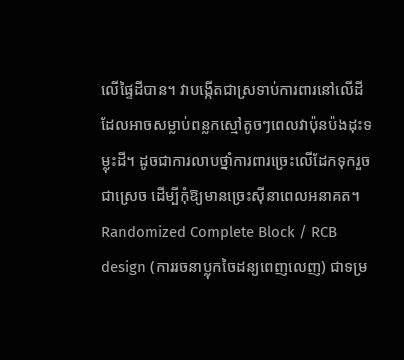លើផ្ទៃដីបាន។ វាបង្កើតជាស្រទាប់ការពារនៅលើដីដែលអាចសម្លាប់ពន្លកស្មៅតូចៗពេលវាប៉ុនប៉ងដុះទម្លុះដី។ ដូចជាការលាបថ្នាំការពារច្រេះលើដែកទុករួចជាស្រេច ដើម្បីកុំឱ្យមានច្រេះស៊ីនាពេលអនាគត។
Randomized Complete Block / RCB design (ការរចនាប្លុកចៃដន្យពេញលេញ) ជាទម្រ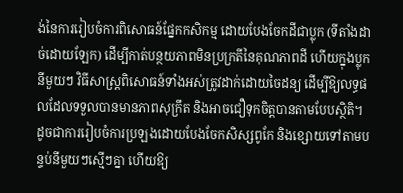ង់នៃការរៀបចំការពិសោធន៍ផ្នែកកសិកម្ម ដោយបែងចែកដីជាប្លុក (ទីតាំងដាច់ដោយឡែក) ដើម្បីកាត់បន្ថយភាពមិនប្រក្រតីនៃគុណភាពដី ហើយក្នុងប្លុកនីមួយៗ វិធីសាស្ត្រពិសោធន៍ទាំងអស់ត្រូវដាក់ដោយចៃដន្យ ដើម្បីឱ្យលទ្ធផលដែលទទួលបានមានភាពសុក្រឹត និងអាចជឿទុកចិត្តបានតាមបែបស្ថិតិ។ ដូចជាការរៀបចំការប្រឡងដោយបែងចែកសិស្សពូកែ និងខ្សោយទៅតាមបន្ទប់នីមួយៗស្មើៗគ្នា ហើយឱ្យ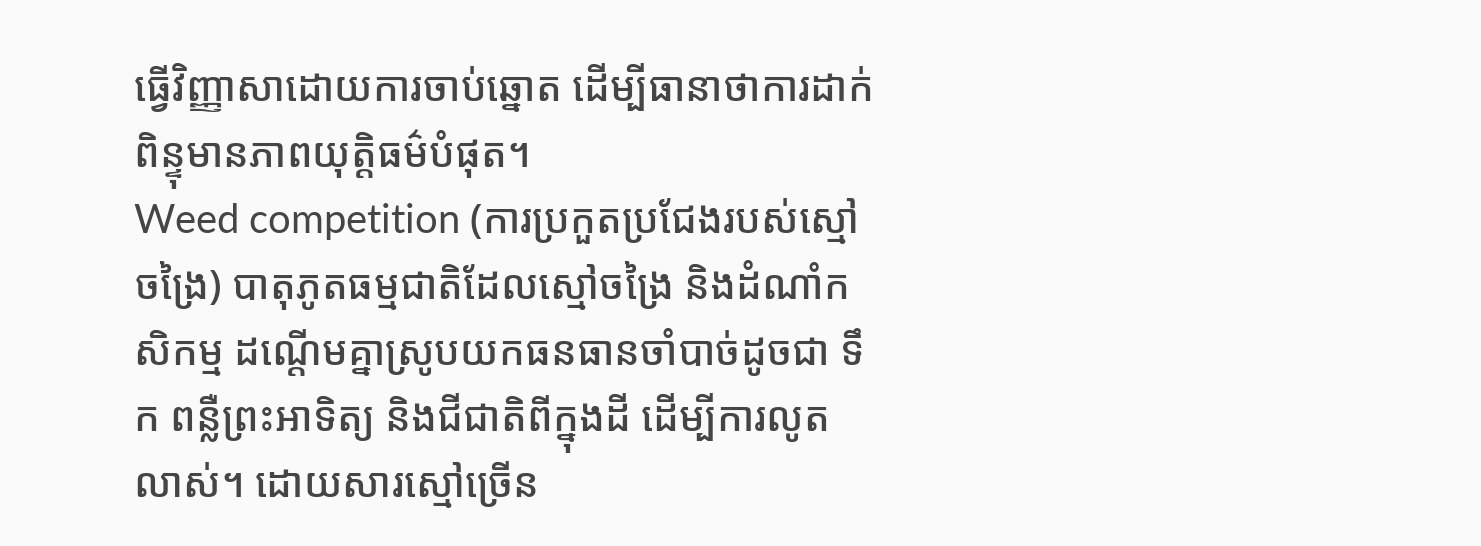ធ្វើវិញ្ញាសាដោយការចាប់ឆ្នោត ដើម្បីធានាថាការដាក់ពិន្ទុមានភាពយុត្តិធម៌បំផុត។
Weed competition (ការប្រកួតប្រជែងរបស់ស្មៅចង្រៃ) បាតុភូតធម្មជាតិដែលស្មៅចង្រៃ និងដំណាំកសិកម្ម ដណ្តើមគ្នាស្រូបយកធនធានចាំបាច់ដូចជា ទឹក ពន្លឺព្រះអាទិត្យ និងជីជាតិពីក្នុងដី ដើម្បីការលូតលាស់។ ដោយសារស្មៅច្រើន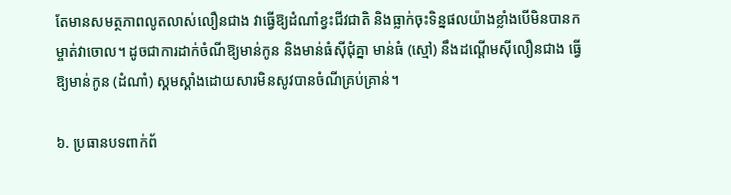តែមានសមត្ថភាពលូតលាស់លឿនជាង វាធ្វើឱ្យដំណាំខ្វះជីវជាតិ និងធ្លាក់ចុះទិន្នផលយ៉ាងខ្លាំងបើមិនបានកម្ចាត់វាចោល។ ដូចជាការដាក់ចំណីឱ្យមាន់កូន និងមាន់ធំស៊ីជុំគ្នា មាន់ធំ (ស្មៅ) នឹងដណ្តើមស៊ីលឿនជាង ធ្វើឱ្យមាន់កូន (ដំណាំ) ស្គមស្គាំងដោយសារមិនសូវបានចំណីគ្រប់គ្រាន់។

៦. ប្រធានបទពាក់ព័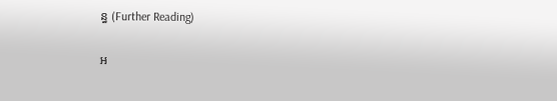ន្ធ (Further Reading)

អ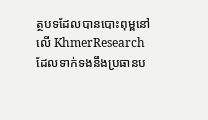ត្ថបទដែលបានបោះពុម្ពនៅលើ KhmerResearch ដែលទាក់ទងនឹងប្រធានប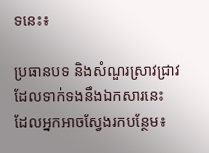ទនេះ៖

ប្រធានបទ និងសំណួរស្រាវជ្រាវដែលទាក់ទងនឹងឯកសារនេះ ដែលអ្នកអាចស្វែងរកបន្ថែម៖